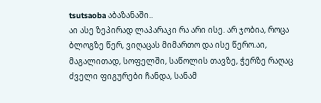tsutsaoba აბაზანაში..
აი ასე ზეპირად ლაპარაკი რა არი ისე. არ ჯობია, როცა ბლოგზე წერ, ვიღაცას მიმართო და ისე წერო.აი, მაგალითად, სოფელში, საწოლის თავზე, ჭერზე რაღაც ძველი ფიგურები ჩანდა, სანამ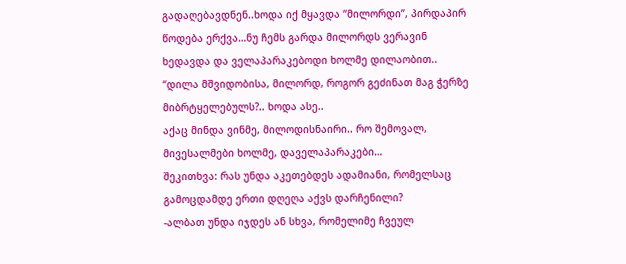გადაღებავდნენ..ხოდა იქ მყავდა “მილორდი”, პირდაპირ წოდება ერქვა…ნუ ჩემს გარდა მილორდს ვერავინ ხედავდა და ველაპარაკებოდი ხოლმე დილაობით.. “დილა მშვიდობისა, მილორდ, როგორ გეძინათ მაგ ჭერზე მიბრტყელებულს?.. ხოდა ასე..
აქაც მინდა ვინმე, მილოდისნაირი.. რო შემოვალ, მივესალმები ხოლმე, დაველაპარაკები…
შეკითხვა: რას უნდა აკეთებდეს ადამიანი, რომელსაც გამოცდამდე ერთი დღეღა აქვს დარჩენილი?
-ალბათ უნდა იჯდეს ან სხვა, რომელიმე ჩვეულ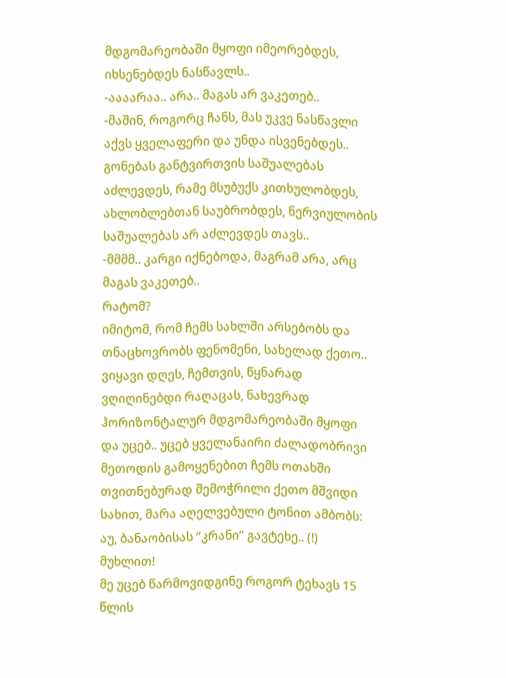მდგომარეობაში მყოფი იმეორებდეს, იხსენებდეს ნასწავლს..
-აააარაა.. არა.. მაგას არ ვაკეთებ..
-მაშინ, როგორც ჩანს, მას უკვე ნასწავლი აქვს ყველაფერი და უნდა ისვენებდეს.. გონებას განტვირთვის საშუალებას აძლევდეს, რამე მსუბუქს კითხულობდეს, ახლობლებთან საუბრობდეს, ნერვიულობის საშუალებას არ აძლევდეს თავს..
-მმმმ.. კარგი იქნებოდა, მაგრამ არა, არც მაგას ვაკეთებ..
რატომ?
იმიტომ, რომ ჩემს სახლში არსებობს და თნაცხოვრობს ფენომენი, სახელად ქეთო..
ვიყავი დღეს, ჩემთვის, წყნარად ვღიღინებდი რაღაცას, ნახევრად ჰორიზონტალურ მდგომარეობაში მყოფი და უცებ.. უცებ ყველანაირი ძალადობრივი მეთოდის გამოყენებით ჩემს ოთახში თვითნებურად შემოჭრილი ქეთო მშვიდი სახით, მარა აღელვებული ტონით ამბობს: აუ, ბანაობისას “კრანი” გავტეხე.. (!) მუხლით!
მე უცებ წარმოვიდგინე როგორ ტეხავს 15 წლის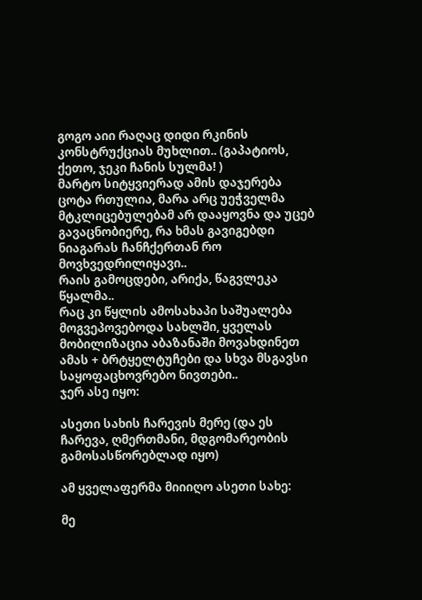გოგო აიი რაღაც დიდი რკინის კონსტრუქციას მუხლით.. (გაპატიოს, ქეთო, ჯეკი ჩანის სულმა! )
მარტო სიტყვიერად ამის დაჯერება ცოტა რთულია, მარა არც უეჭველმა მტკლიცებულებამ არ დააყოვნა და უცებ გავაცნობიერე, რა ხმას გავიგებდი ნიაგარას ჩანჩქერთან რო მოვხვედრილიყავი..
რაის გამოცდები, არიქა, წაგვლეკა წყალმა..
რაც კი წყლის ამოსახაპი საშუალება მოგვეპოვებოდა სახლში, ყველას მობილიზაცია აბაზანაში მოვახდინეთ
ამას + ბრტყელტუჩები და სხვა მსგავსი საყოფაცხოვრებო ნივთები..
ჯერ ასე იყო:

ასეთი სახის ჩარევის მერე (და ეს ჩარევა, ღმერთმანი, მდგომარეობის გამოსასწორებლად იყო)

ამ ყველაფერმა მიიიღო ასეთი სახე:

მე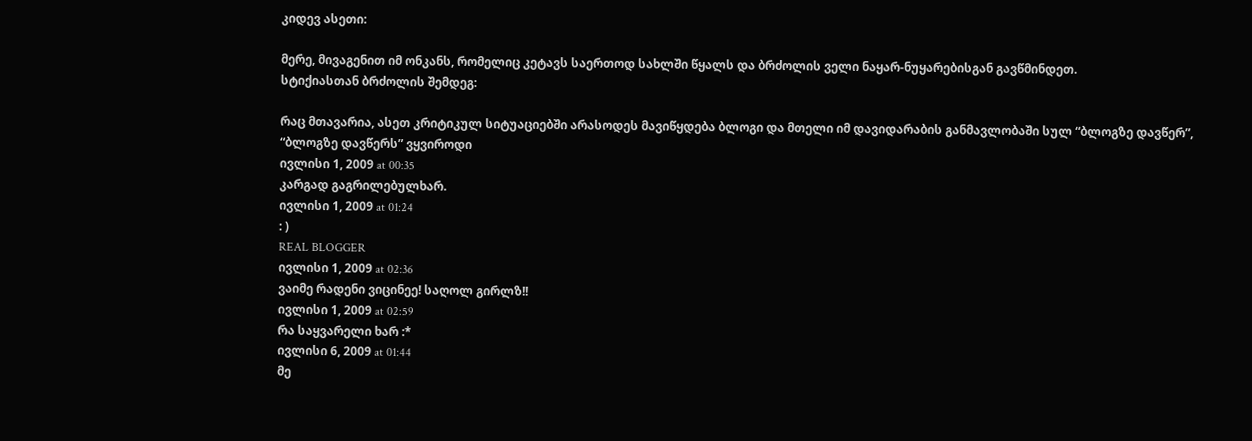კიდევ ასეთი:

მერე, მივაგენით იმ ონკანს, რომელიც კეტავს საერთოდ სახლში წყალს და ბრძოლის ველი ნაყარ-ნუყარებისგან გავწმინდეთ.
სტიქიასთან ბრძოლის შემდეგ:

რაც მთავარია, ასეთ კრიტიკულ სიტუაციებში არასოდეს მავიწყდება ბლოგი და მთელი იმ დავიდარაბის განმავლობაში სულ “ბლოგზე დავწერ”, “ბლოგზე დავწერს” ვყვიროდი
ივლისი 1, 2009 at 00:35
კარგად გაგრილებულხარ.
ივლისი 1, 2009 at 01:24
: )
REAL BLOGGER
ივლისი 1, 2009 at 02:36
ვაიმე რადენი ვიცინეე! საღოლ გირლზ!!
ივლისი 1, 2009 at 02:59
რა საყვარელი ხარ :*
ივლისი 6, 2009 at 01:44
მე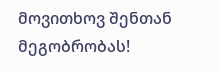მოვითხოვ შენთან მეგობრობას!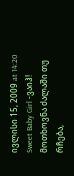ივლისი 15, 2009 at 14:20
Sweet Baby Girl -ვაიჰ! მოთხოვნა ძალაში თუ რჩება,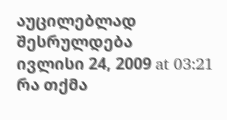აუცილებლად შესრულდება
ივლისი 24, 2009 at 03:21
რა თქმა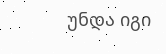უნდა იგი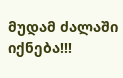მუდამ ძალაში იქნება!!!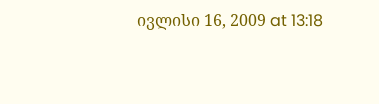ივლისი 16, 2009 at 13:18